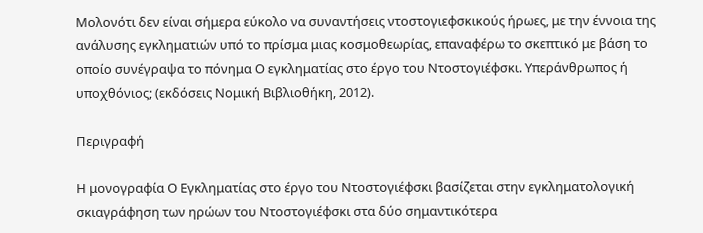Μολονότι δεν είναι σήμερα εύκολο να συναντήσεις ντοστογιεφσκικούς ήρωες, με την έννοια της ανάλυσης εγκληματιών υπό το πρίσμα μιας κοσμοθεωρίας, επαναφέρω το σκεπτικό με βάση το οποίο συνέγραψα το πόνημα Ο εγκληματίας στο έργο του Ντοστογιέφσκι. Υπεράνθρωπος ή υποχθόνιος; (εκδόσεις Νομική Βιβλιοθήκη, 2012).

Περιγραφή

Η μονογραφία Ο Εγκληματίας στο έργο του Ντοστογιέφσκι βασίζεται στην εγκληματολογική σκιαγράφηση των ηρώων του Ντοστογιέφσκι στα δύο σημαντικότερα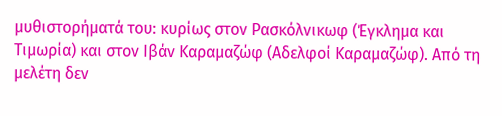μυθιστορήματά του: κυρίως στον Ρασκόλνικωφ (Έγκλημα και Τιμωρία) και στον Ιβάν Καραμαζώφ (Αδελφοί Καραμαζώφ). Από τη μελέτη δεν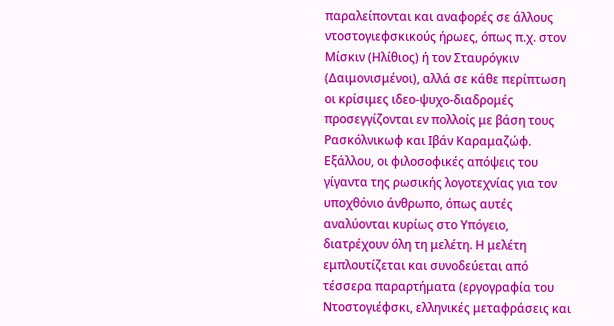παραλείπονται και αναφορές σε άλλους ντοστογιεφσκικούς ήρωες, όπως π.χ. στον Μίσκιν (Ηλίθιος) ή τον Σταυρόγκιν (Δαιμονισμένοι), αλλά σε κάθε περίπτωση οι κρίσιμες ιδεο-ψυχο-διαδρομές προσεγγίζονται εν πολλοίς με βάση τους Ρασκόλνικωφ και Ιβάν Καραμαζώφ. Εξάλλου, οι φιλοσοφικές απόψεις του γίγαντα της ρωσικής λογοτεχνίας για τον υποχθόνιο άνθρωπο, όπως αυτές αναλύονται κυρίως στο Υπόγειο, διατρέχουν όλη τη μελέτη. Η μελέτη εμπλουτίζεται και συνοδεύεται από τέσσερα παραρτήματα (εργογραφία του Ντοστογιέφσκι, ελληνικές μεταφράσεις και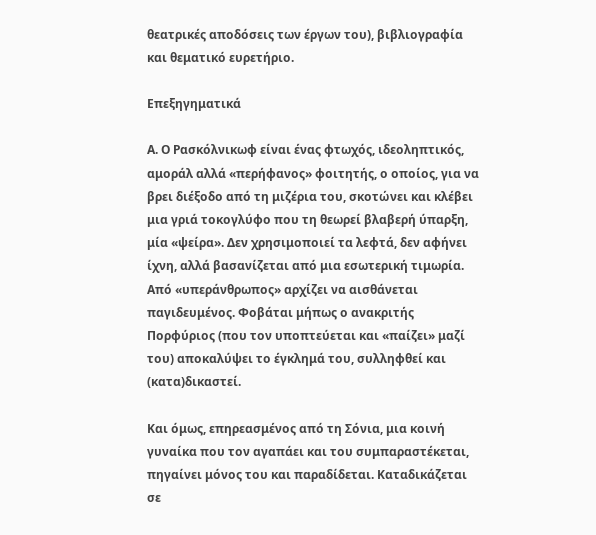θεατρικές αποδόσεις των έργων του), βιβλιογραφία και θεματικό ευρετήριο.

Επεξηγηματικά

Α. Ο Ρασκόλνικωφ είναι ένας φτωχός, ιδεοληπτικός, αμοράλ αλλά «περήφανος» φοιτητής, ο οποίος, για να βρει διέξοδο από τη μιζέρια του, σκοτώνει και κλέβει μια γριά τοκογλύφο που τη θεωρεί βλαβερή ύπαρξη, μία «ψείρα». Δεν χρησιμοποιεί τα λεφτά, δεν αφήνει ίχνη, αλλά βασανίζεται από μια εσωτερική τιμωρία. Από «υπεράνθρωπος» αρχίζει να αισθάνεται παγιδευμένος. Φοβάται μήπως ο ανακριτής Πορφύριος (που τον υποπτεύεται και «παίζει» μαζί του) αποκαλύψει το έγκλημά του, συλληφθεί και (κατα)δικαστεί.

Και όμως, επηρεασμένος από τη Σόνια, μια κοινή γυναίκα που τον αγαπάει και του συμπαραστέκεται, πηγαίνει μόνος του και παραδίδεται. Καταδικάζεται σε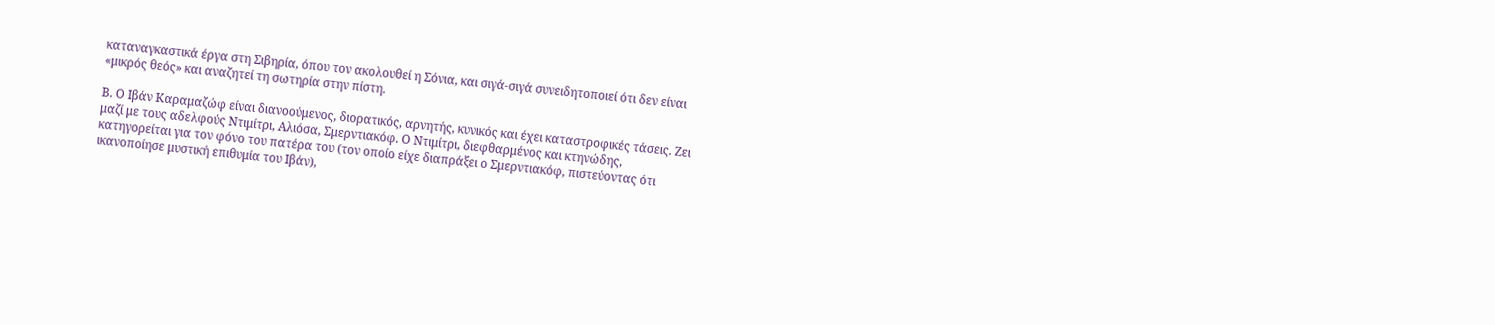καταναγκαστικά έργα στη Σιβηρία, όπου τον ακολουθεί η Σόνια, και σιγά-σιγά συνειδητοποιεί ότι δεν είναι «μικρός θεός» και αναζητεί τη σωτηρία στην πίστη.

Β. Ο Ιβάν Καραμαζώφ είναι διανοούμενος, διορατικός, αρνητής, κυνικός και έχει καταστροφικές τάσεις. Ζει μαζί με τους αδελφούς Ντιμίτρι, Αλιόσα, Σμερντιακόφ. Ο Ντιμίτρι, διεφθαρμένος και κτηνώδης, κατηγορείται για τον φόνο του πατέρα του (τον οποίο είχε διαπράξει ο Σμερντιακόφ, πιστεύοντας ότι ικανοποίησε μυστική επιθυμία του Ιβάν),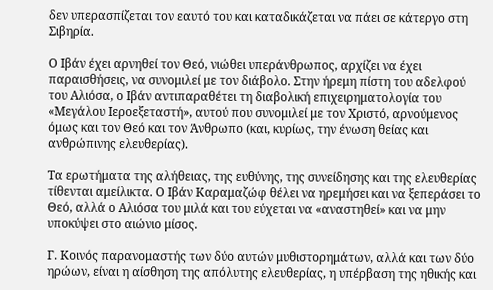δεν υπερασπίζεται τον εαυτό του και καταδικάζεται να πάει σε κάτεργο στη Σιβηρία.

Ο Ιβάν έχει αρνηθεί τον Θεό, νιώθει υπεράνθρωπος, αρχίζει να έχει παραισθήσεις, να συνομιλεί με τον διάβολο. Στην ήρεμη πίστη του αδελφού του Αλιόσα, ο Ιβάν αντιπαραθέτει τη διαβολική επιχειρηματολογία του «Μεγάλου Ιεροεξεταστή», αυτού που συνομιλεί με τον Χριστό, αρνούμενος όμως και τον Θεό και τον Άνθρωπο (και, κυρίως, την ένωση θείας και ανθρώπινης ελευθερίας).

Τα ερωτήματα της αλήθειας, της ευθύνης, της συνείδησης και της ελευθερίας τίθενται αμείλικτα. Ο Ιβάν Καραμαζώφ θέλει να ηρεμήσει και να ξεπεράσει το Θεό, αλλά ο Αλιόσα του μιλά και του εύχεται να «αναστηθεί» και να μην υποκύψει στο αιώνιο μίσος.

Γ. Κοινός παρανομαστής των δύο αυτών μυθιστορημάτων, αλλά και των δύο ηρώων, είναι η αίσθηση της απόλυτης ελευθερίας, η υπέρβαση της ηθικής και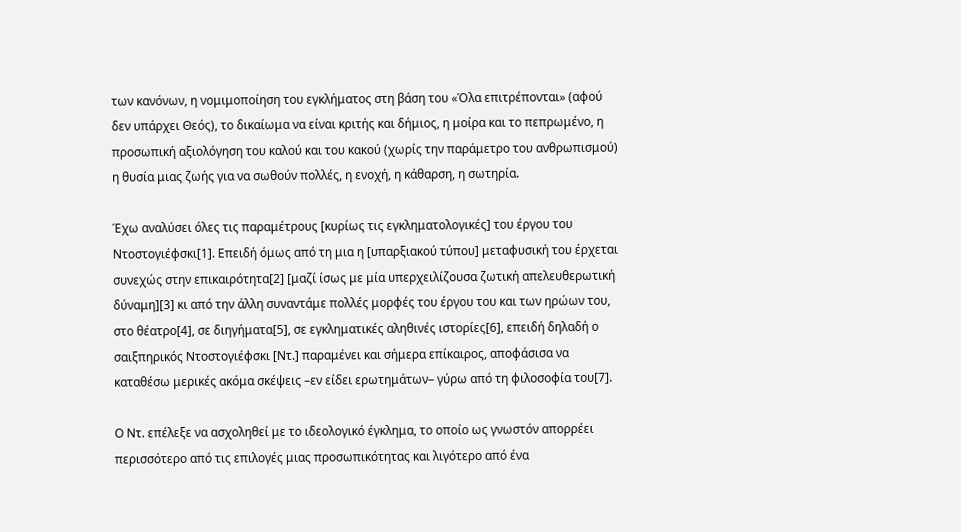των κανόνων, η νομιμοποίηση του εγκλήματος στη βάση του «Όλα επιτρέπονται» (αφού δεν υπάρχει Θεός), το δικαίωμα να είναι κριτής και δήμιος, η μοίρα και το πεπρωμένο, η προσωπική αξιολόγηση του καλού και του κακού (χωρίς την παράμετρο του ανθρωπισμού) η θυσία μιας ζωής για να σωθούν πολλές, η ενοχή, η κάθαρση, η σωτηρία.

Έχω αναλύσει όλες τις παραμέτρους [κυρίως τις εγκληματολογικές] του έργου του Ντοστογιέφσκι[1]. Επειδή όμως από τη μια η [υπαρξιακού τύπου] μεταφυσική του έρχεται συνεχώς στην επικαιρότητα[2] [μαζί ίσως με μία υπερχειλίζουσα ζωτική απελευθερωτική δύναμη][3] κι από την άλλη συναντάμε πολλές μορφές του έργου του και των ηρώων του, στο θέατρο[4], σε διηγήματα[5], σε εγκληματικές αληθινές ιστορίες[6], επειδή δηλαδή ο σαιξπηρικός Ντοστογιέφσκι [Ντ.] παραμένει και σήμερα επίκαιρος, αποφάσισα να καταθέσω μερικές ακόμα σκέψεις –εν είδει ερωτημάτων– γύρω από τη φιλοσοφία του[7].

Ο Ντ. επέλεξε να ασχοληθεί με το ιδεολογικό έγκλημα, το οποίο ως γνωστόν απορρέει περισσότερο από τις επιλογές μιας προσωπικότητας και λιγότερο από ένα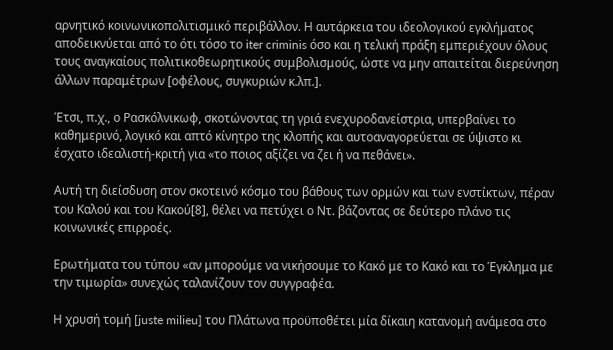αρνητικό κοινωνικοπολιτισμικό περιβάλλον. Η αυτάρκεια του ιδεολογικού εγκλήματος αποδεικνύεται από το ότι τόσο το iter criminis όσο και η τελική πράξη εμπεριέχουν όλους τους αναγκαίους πολιτικοθεωρητικούς συμβολισμούς, ώστε να μην απαιτείται διερεύνηση άλλων παραμέτρων [οφέλους, συγκυριών κ.λπ.].

Έτσι, π.χ., ο Ρασκόλνικωφ, σκοτώνοντας τη γριά ενεχυροδανείστρια, υπερβαίνει το καθημερινό, λογικό και απτό κίνητρο της κλοπής και αυτοαναγορεύεται σε ύψιστο κι έσχατο ιδεαλιστή-κριτή για «το ποιος αξίζει να ζει ή να πεθάνει».

Αυτή τη διείσδυση στον σκοτεινό κόσμο του βάθους των ορμών και των ενστίκτων, πέραν του Καλού και του Κακού[8], θέλει να πετύχει ο Ντ. βάζοντας σε δεύτερο πλάνο τις κοινωνικές επιρροές.

Ερωτήματα του τύπου «αν μπορούμε να νικήσουμε το Κακό με το Κακό και το Έγκλημα με την τιμωρία» συνεχώς ταλανίζουν τον συγγραφέα.

Η χρυσή τομή [juste milieu] του Πλάτωνα προϋποθέτει μία δίκαιη κατανομή ανάμεσα στο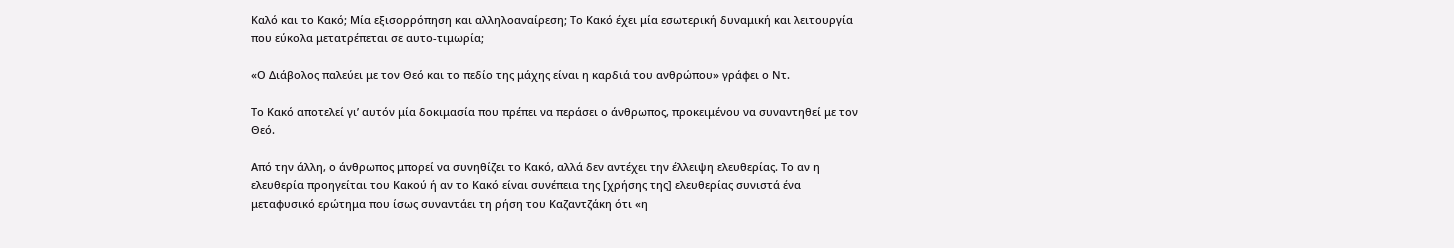Καλό και το Κακό; Μία εξισορρόπηση και αλληλοαναίρεση; Το Κακό έχει μία εσωτερική δυναμική και λειτουργία που εύκολα μετατρέπεται σε αυτο-τιμωρία;

«Ο Διάβολος παλεύει με τον Θεό και το πεδίο της μάχης είναι η καρδιά του ανθρώπου» γράφει ο Ντ.

Το Κακό αποτελεί γι’ αυτόν μία δοκιμασία που πρέπει να περάσει ο άνθρωπος, προκειμένου να συναντηθεί με τον Θεό.

Από την άλλη, ο άνθρωπος μπορεί να συνηθίζει το Κακό, αλλά δεν αντέχει την έλλειψη ελευθερίας. Το αν η ελευθερία προηγείται του Κακού ή αν το Κακό είναι συνέπεια της [χρήσης της] ελευθερίας συνιστά ένα μεταφυσικό ερώτημα που ίσως συναντάει τη ρήση του Καζαντζάκη ότι «η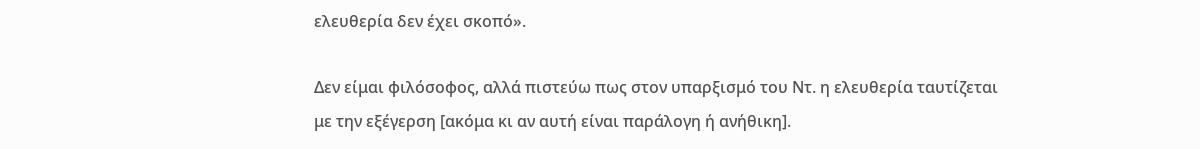ελευθερία δεν έχει σκοπό».

Δεν είμαι φιλόσοφος, αλλά πιστεύω πως στον υπαρξισμό του Ντ. η ελευθερία ταυτίζεται με την εξέγερση [ακόμα κι αν αυτή είναι παράλογη ή ανήθικη].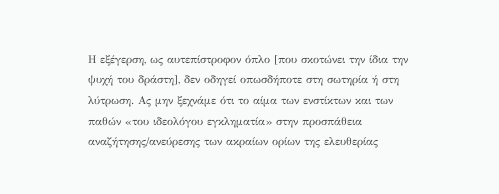Η εξέγερση, ως αυτεπίστροφον όπλο [που σκοτώνει την ίδια την ψυχή του δράστη], δεν οδηγεί οπωσδήποτε στη σωτηρία ή στη λύτρωση. Ας μην ξεχνάμε ότι το αίμα των ενστίκτων και των παθών «του ιδεολόγου εγκληματία» στην προσπάθεια αναζήτησης/ανεύρεσης των ακραίων ορίων της ελευθερίας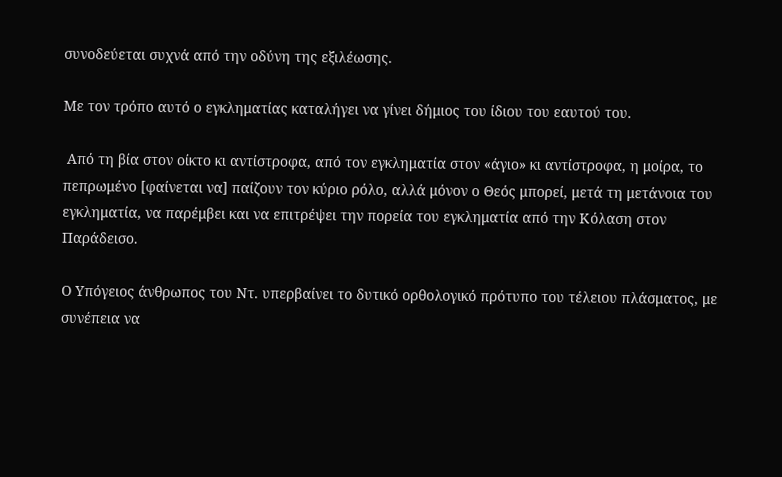συνοδεύεται συχνά από την οδύνη της εξιλέωσης.

Με τον τρόπο αυτό ο εγκληματίας καταλήγει να γίνει δήμιος του ίδιου του εαυτού του.

 Από τη βία στον οίκτο κι αντίστροφα, από τον εγκληματία στον «άγιο» κι αντίστροφα, η μοίρα, το πεπρωμένο [φαίνεται να] παίζουν τον κύριο ρόλο, αλλά μόνον ο Θεός μπορεί, μετά τη μετάνοια του εγκληματία, να παρέμβει και να επιτρέψει την πορεία του εγκληματία από την Κόλαση στον Παράδεισο.

Ο Υπόγειος άνθρωπος του Ντ. υπερβαίνει το δυτικό ορθολογικό πρότυπο του τέλειου πλάσματος, με συνέπεια να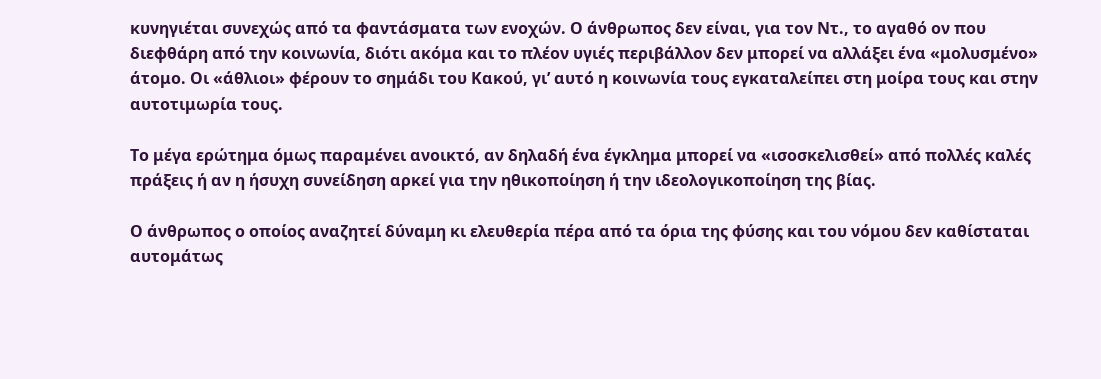κυνηγιέται συνεχώς από τα φαντάσματα των ενοχών. Ο άνθρωπος δεν είναι, για τον Ντ., το αγαθό ον που διεφθάρη από την κοινωνία, διότι ακόμα και το πλέον υγιές περιβάλλον δεν μπορεί να αλλάξει ένα «μολυσμένο» άτομο. Οι «άθλιοι» φέρουν το σημάδι του Κακού, γι’ αυτό η κοινωνία τους εγκαταλείπει στη μοίρα τους και στην αυτοτιμωρία τους.

Το μέγα ερώτημα όμως παραμένει ανοικτό, αν δηλαδή ένα έγκλημα μπορεί να «ισοσκελισθεί» από πολλές καλές πράξεις ή αν η ήσυχη συνείδηση αρκεί για την ηθικοποίηση ή την ιδεολογικοποίηση της βίας.

Ο άνθρωπος ο οποίος αναζητεί δύναμη κι ελευθερία πέρα από τα όρια της φύσης και του νόμου δεν καθίσταται αυτομάτως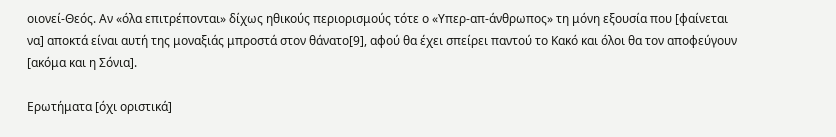οιονεί-Θεός. Αν «όλα επιτρέπονται» δίχως ηθικούς περιορισμούς τότε ο «Υπερ-απ-άνθρωπος» τη μόνη εξουσία που [φαίνεται να] αποκτά είναι αυτή της μοναξιάς μπροστά στον θάνατο[9], αφού θα έχει σπείρει παντού το Κακό και όλοι θα τον αποφεύγουν [ακόμα και η Σόνια].

Ερωτήματα [όχι οριστικά]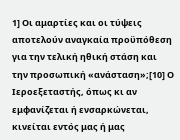1] Οι αμαρτίες και οι τύψεις αποτελούν αναγκαία προϋπόθεση για την τελική ηθική στάση και την προσωπική «ανάσταση»;[10] Ο Ιεροεξεταστής, όπως κι αν εμφανίζεται ή ενσαρκώνεται, κινείται εντός μας ή μας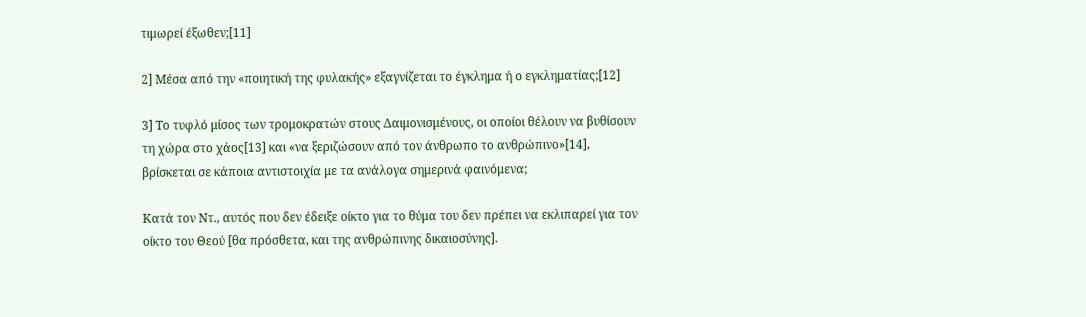τιμωρεί έξωθεν;[11]

2] Μέσα από την «ποιητική της φυλακής» εξαγνίζεται το έγκλημα ή ο εγκληματίας;[12]

3] Το τυφλό μίσος των τρομοκρατών στους Δαιμονισμένους, οι οποίοι θέλουν να βυθίσουν τη χώρα στο χάος[13] και «να ξεριζώσουν από τον άνθρωπο το ανθρώπινο»[14], βρίσκεται σε κάποια αντιστοιχία με τα ανάλογα σημερινά φαινόμενα;

Κατά τον Ντ., αυτός που δεν έδειξε οίκτο για το θύμα του δεν πρέπει να εκλιπαρεί για τον οίκτο του Θεού [θα πρόσθετα, και της ανθρώπινης δικαιοσύνης].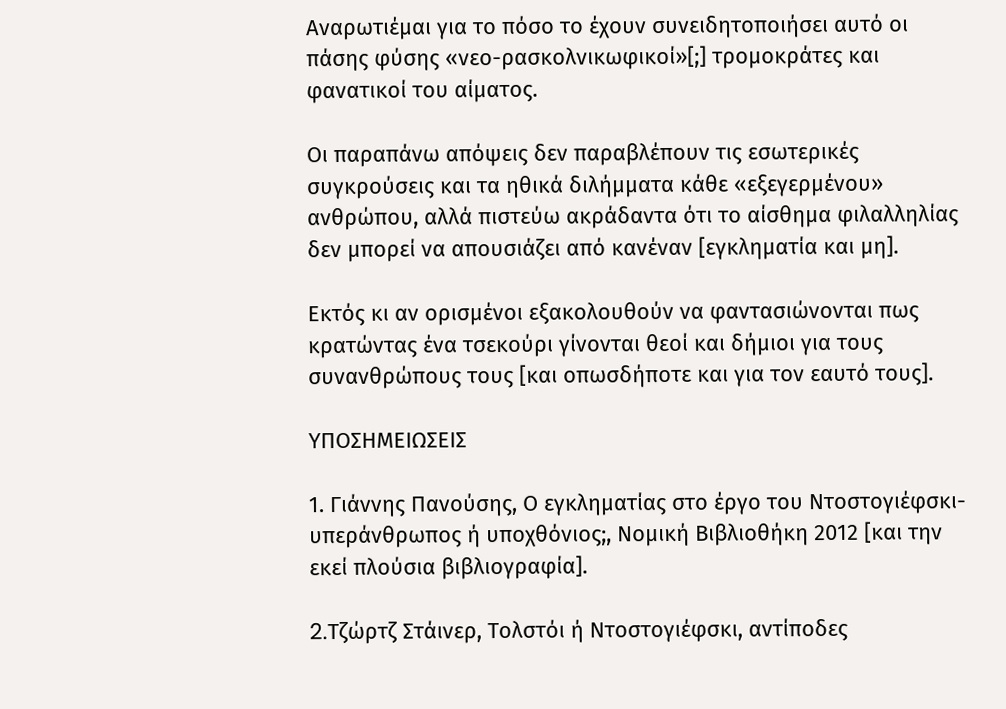Αναρωτιέμαι για το πόσο το έχουν συνειδητοποιήσει αυτό οι πάσης φύσης «νεο-ρασκολνικωφικοί»[;] τρομοκράτες και φανατικοί του αίματος.

Οι παραπάνω απόψεις δεν παραβλέπουν τις εσωτερικές συγκρούσεις και τα ηθικά διλήμματα κάθε «εξεγερμένου» ανθρώπου, αλλά πιστεύω ακράδαντα ότι το αίσθημα φιλαλληλίας δεν μπορεί να απουσιάζει από κανέναν [εγκληματία και μη].

Εκτός κι αν ορισμένοι εξακολουθούν να φαντασιώνονται πως κρατώντας ένα τσεκούρι γίνονται θεοί και δήμιοι για τους συνανθρώπους τους [και οπωσδήποτε και για τον εαυτό τους].

ΥΠΟΣΗΜΕΙΩΣΕΙΣ

1. Γιάννης Πανούσης, Ο εγκληματίας στο έργο του Ντοστογιέφσκι-υπεράνθρωπος ή υποχθόνιος;, Νομική Βιβλιοθήκη 2012 [και την εκεί πλούσια βιβλιογραφία].

2.Tζώρτζ Στάινερ, Τολστόι ή Ντοστογιέφσκι, αντίποδες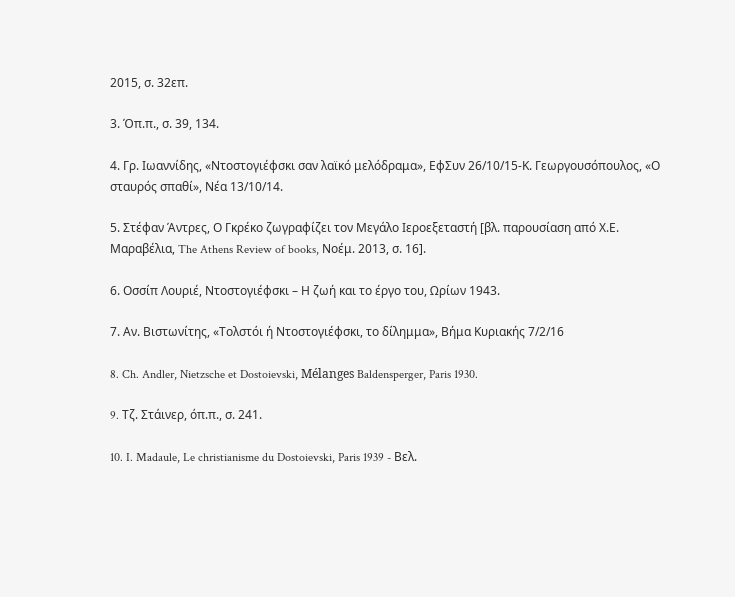2015, σ. 32επ.

3. Όπ.π., σ. 39, 134.

4. Γρ. Ιωαννίδης, «Ντοστογιέφσκι σαν λαϊκό μελόδραμα», ΕφΣυν 26/10/15-Κ. Γεωργουσόπουλος, «Ο σταυρός σπαθί», Νέα 13/10/14.

5. Στέφαν Άντρες, Ο Γκρέκο ζωγραφίζει τον Μεγάλο Ιεροεξεταστή [βλ. παρουσίαση από Χ.Ε. Μαραβέλια, The Athens Review of books, Νοέμ. 2013, σ. 16].

6. Οσσίπ Λουριέ, Ντοστογιέφσκι – Η ζωή και το έργο του, Ωρίων 1943.

7. Αν. Βιστωνίτης, «Τολστόι ή Ντοστογιέφσκι, το δίλημμα», Βήμα Κυριακής 7/2/16

8. Ch. Andler, Nietzsche et Dostoievski, Mélanges Baldensperger, Paris 1930.

9. Tζ. Στάινερ, όπ.π., σ. 241.

10. I. Madaule, Le christianisme du Dostoievski, Paris 1939 - Βελ.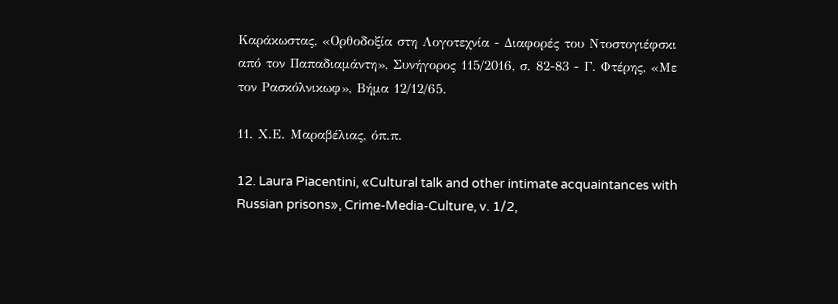Καράκωστας, «Ορθοδοξία στη Λογοτεχνία - Διαφορές του Ντοστογιέφσκι από τον Παπαδιαμάντη», Συνήγορος 115/2016, σ. 82-83 - Γ. Φτέρης, «Με τον Ρασκόλνικωφ», Βήμα 12/12/65.

11. Χ.Ε. Μαραβέλιας, όπ.π.

12. Laura Piacentini, «Cultural talk and other intimate acquaintances with Russian prisons», Crime-Media-Culture, v. 1/2,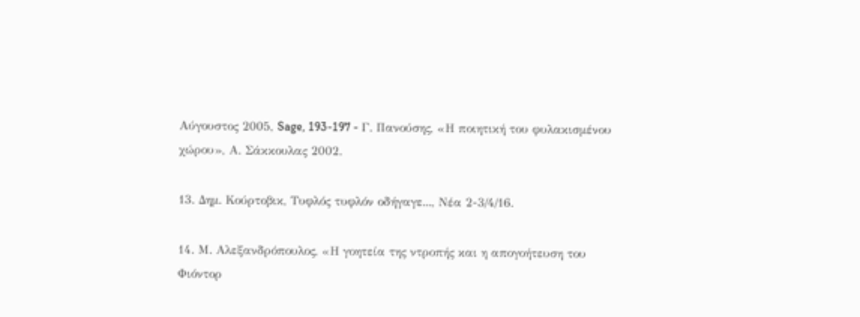Αύγουστος 2005, Sage, 193-197 - Γ. Πανούσης, «Η ποιητική του φυλακισμένου χώρου», Α. Σάκκουλας 2002.

13. Δημ. Κούρτοβικ, Τυφλός τυφλόν οδήγαγε..., Νέα 2-3/4/16.

14. Μ. Αλεξανδρόπουλος, «Η γοητεία της ντροπής και η απογοήτευση του Φιόντορ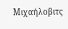Μιχαήλοβιτς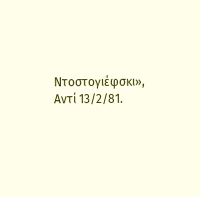Ντοστογιέφσκι», Αντί 13/2/81.